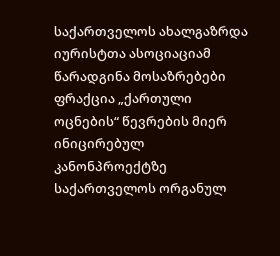საქართველოს ახალგაზრდა იურისტთა ასოციაციამ წარადგინა მოსაზრებები ფრაქცია „ქართული ოცნების“ წევრების მიერ ინიცირებულ კანონპროექტზე საქართველოს ორგანულ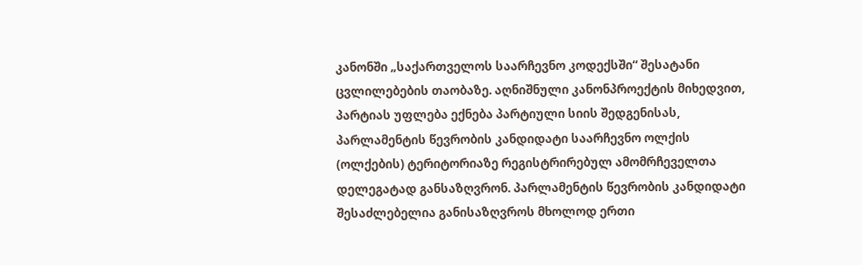კანონში „საქართველოს საარჩევნო კოდექსში“ შესატანი ცვლილებების თაობაზე. აღნიშნული კანონპროექტის მიხედვით, პარტიას უფლება ექნება პარტიული სიის შედგენისას, პარლამენტის წევრობის კანდიდატი საარჩევნო ოლქის (ოლქების) ტერიტორიაზე რეგისტრირებულ ამომრჩეველთა დელეგატად განსაზღვრონ. პარლამენტის წევრობის კანდიდატი შესაძლებელია განისაზღვროს მხოლოდ ერთი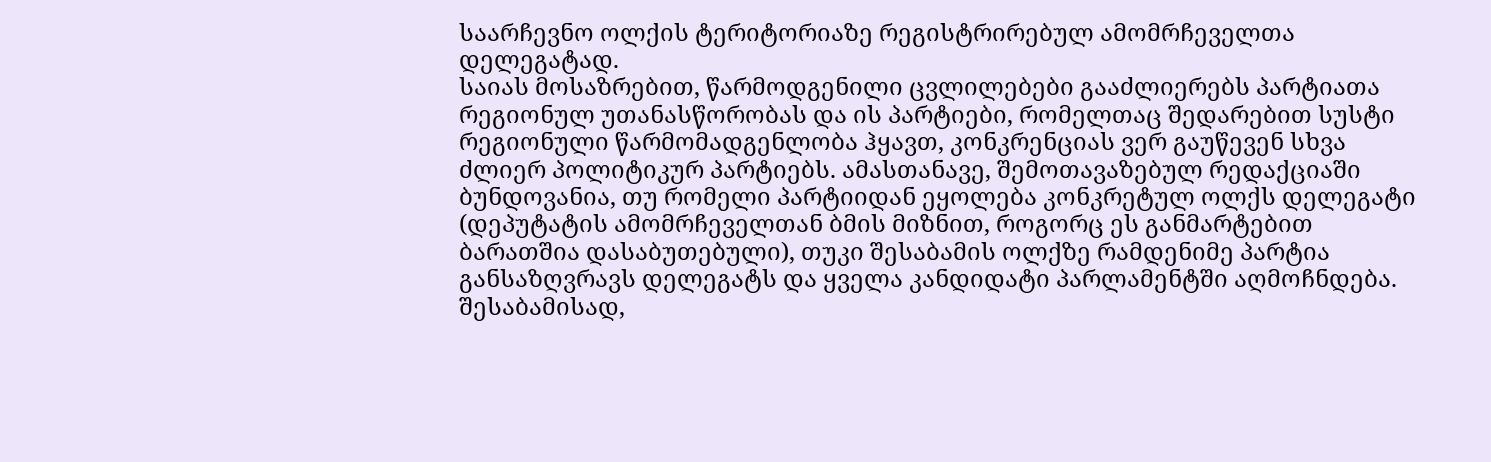საარჩევნო ოლქის ტერიტორიაზე რეგისტრირებულ ამომრჩეველთა დელეგატად.
საიას მოსაზრებით, წარმოდგენილი ცვლილებები გააძლიერებს პარტიათა რეგიონულ უთანასწორობას და ის პარტიები, რომელთაც შედარებით სუსტი რეგიონული წარმომადგენლობა ჰყავთ, კონკრენციას ვერ გაუწევენ სხვა ძლიერ პოლიტიკურ პარტიებს. ამასთანავე, შემოთავაზებულ რედაქციაში ბუნდოვანია, თუ რომელი პარტიიდან ეყოლება კონკრეტულ ოლქს დელეგატი (დეპუტატის ამომრჩეველთან ბმის მიზნით, როგორც ეს განმარტებით ბარათშია დასაბუთებული), თუკი შესაბამის ოლქზე რამდენიმე პარტია განსაზღვრავს დელეგატს და ყველა კანდიდატი პარლამენტში აღმოჩნდება. შესაბამისად,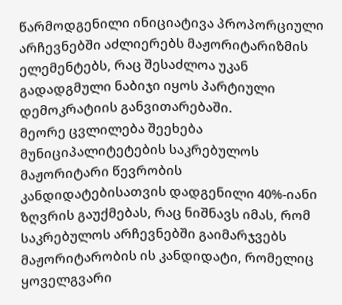წარმოდგენილი ინიციატივა პროპორციული არჩევნებში აძლიერებს მაჟორიტარიზმის ელემენტებს, რაც შესაძლოა უკან გადადგმული ნაბიჯი იყოს პარტიული დემოკრატიის განვითარებაში.
მეორე ცვლილება შეეხება მუნიციპალიტეტების საკრებულოს მაჟორიტარი წევრობის კანდიდატებისათვის დადგენილი 40%-იანი ზღვრის გაუქმებას, რაც ნიშნავს იმას, რომ საკრებულოს არჩევნებში გაიმარჯვებს მაჟორიტარობის ის კანდიდატი, რომელიც ყოველგვარი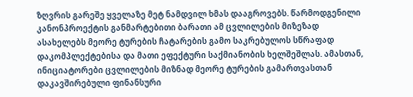ზღვრის გარეშე ყველაზე მეტ ნამდვილ ხმას დააგროვებს. წარმოდგენილი კანონპროექტის განმარტებითი ბარათი ამ ცვლილების მიზეზად ასახელებს მეორე ტურების ჩატარების გამო საკრებულოს სწრაფად დაკომპლექტებისა და მათი ეფექტური საქმიანობის ხელშეშლას. ამასთან, ინიციატორები ცვლილების მიზნად მეორე ტურების გამართვასთან დაკავშირებული ფინანსური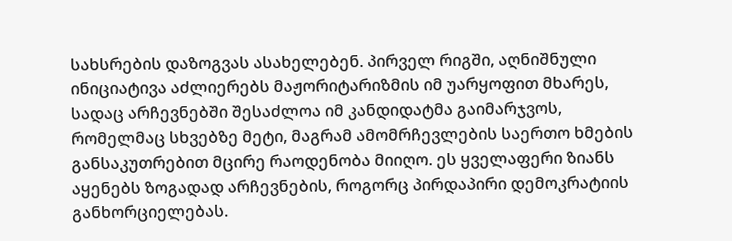სახსრების დაზოგვას ასახელებენ. პირველ რიგში, აღნიშნული ინიციატივა აძლიერებს მაჟორიტარიზმის იმ უარყოფით მხარეს, სადაც არჩევნებში შესაძლოა იმ კანდიდატმა გაიმარჯვოს, რომელმაც სხვებზე მეტი, მაგრამ ამომრჩევლების საერთო ხმების განსაკუთრებით მცირე რაოდენობა მიიღო. ეს ყველაფერი ზიანს აყენებს ზოგადად არჩევნების, როგორც პირდაპირი დემოკრატიის განხორციელებას.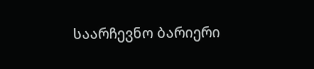საარჩევნო ბარიერი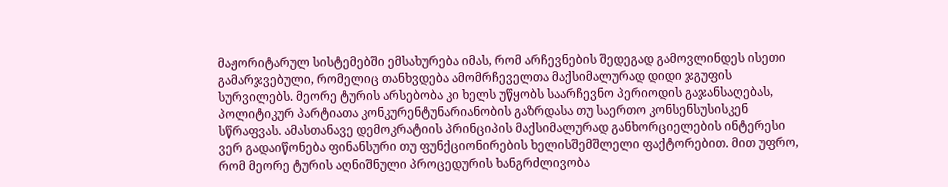მაჟორიტარულ სისტემებში ემსახურება იმას, რომ არჩევნების შედეგად გამოვლინდეს ისეთი გამარჯვებული, რომელიც თანხვდება ამომრჩეველთა მაქსიმალურად დიდი ჯგუფის სურვილებს. მეორე ტურის არსებობა კი ხელს უწყობს საარჩევნო პერიოდის გაჯანსაღებას, პოლიტიკურ პარტიათა კონკურენტუნარიანობის გაზრდასა თუ საერთო კონსენსუსისკენ სწრაფვას. ამასთანავე დემოკრატიის პრინციპის მაქსიმალურად განხორციელების ინტერესი ვერ გადაიწონება ფინანსური თუ ფუნქციონირების ხელისშემშლელი ფაქტორებით. მით უფრო, რომ მეორე ტურის აღნიშნული პროცედურის ხანგრძლივობა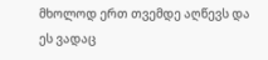მხოლოდ ერთ თვემდე აღწევს და ეს ვადაც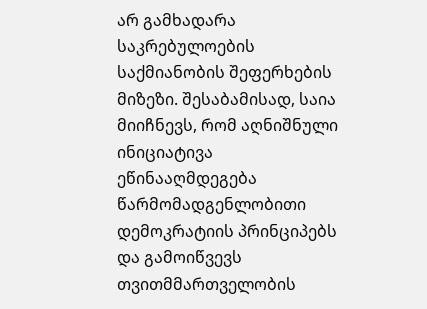არ გამხადარა საკრებულოების საქმიანობის შეფერხების მიზეზი. შესაბამისად, საია მიიჩნევს, რომ აღნიშნული ინიციატივა ეწინააღმდეგება წარმომადგენლობითი დემოკრატიის პრინციპებს და გამოიწვევს თვითმმართველობის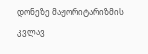დონეზე მაჟორიტარიზმის კვლავ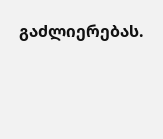გაძლიერებას.